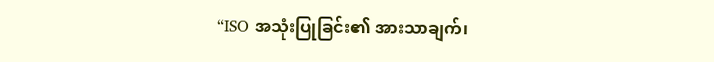“ISO အသုံးပြုခြင်း၏ အားသာချက်၊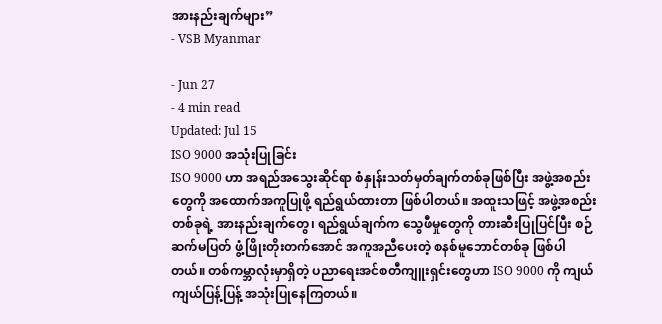အားနည်းချက်များ”
- VSB Myanmar

- Jun 27
- 4 min read
Updated: Jul 15
ISO 9000 အသုံးပြုခြင်း
ISO 9000 ဟာ အရည်အသွေးဆိုင်ရာ စံနှုန်းသတ်မှတ်ချက်တစ်ခုဖြစ်ပြီး အဖွဲ့အစည်းတွေကို အထောက်အကူပြုဖို့ ရည်ရွယ်ထားတာ ဖြစ်ပါတယ်။ အထူးသဖြင့် အဖွဲ့အစည်းတစ်ခုရဲ့ အားနည်းချက်တွေ၊ ရည်ရွယ်ချက်က သွေဖီမှုတွေကို တားဆီးပြုပြင်ပြီး စဉ်ဆက်မပြတ် ဖွံ့ဖြိုးတိုးတက်အောင် အကူအညီပေးတဲ့ စနစ်မူဘောင်တစ်ခု ဖြစ်ပါတယ်။ တစ်ကမ္ဘာလုံးမှာရှိတဲ့ ပညာရေးအင်စတီကျူးရှင်းတွေဟာ ISO 9000 ကို ကျယ်ကျယ်ပြန့်ပြန့် အသုံးပြုနေကြတယ်။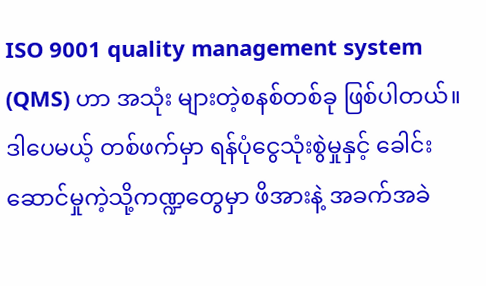ISO 9001 quality management system (QMS) ဟာ အသုံး များတဲ့စနစ်တစ်ခု ဖြစ်ပါတယ်။
ဒါပေမယ့် တစ်ဖက်မှာ ရန်ပုံငွေသုံးစွဲမှုနှင့် ခေါင်းဆောင်မှုကဲ့သို့ကဏ္ဍတွေမှာ ဖိအားနဲ့ အခက်အခဲ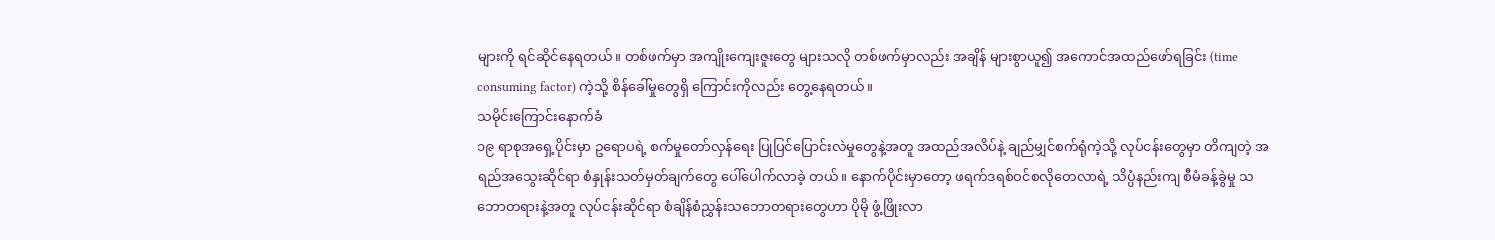များကို ရင်ဆိုင်နေရတယ်။ တစ်ဖက်မှာ အကျိုးကျေးဇူးတွေ များသလို တစ်ဖက်မှာလည်း အချိန် များစွာယူ၍ အကောင်အထည်ဖော်ရခြင်း (time consuming factor) ကဲ့သို့ စိန်ခေါ်မှုတွေရှိ ကြောင်းကိုလည်း တွေ့နေရတယ်။
သမိုင်းကြောင်းနောက်ခံ
၁၉ ရာစုအရှေ့ပိုင်းမှာ ဥရောပရဲ့ စက်မှုတော်လှန်ရေး ပြုပြင်ပြောင်းလဲမှုတွေနဲ့အတူ အထည်အလိပ်နဲ့ ချည်မျှင်စက်ရုံကဲ့သို့ လုပ်ငန်းတွေမှာ တိကျတဲ့ အရည်အသွေးဆိုင်ရာ စံနှုန်းသတ်မှတ်ချက်တွေ ပေါ်ပေါက်လာခဲ့ တယ်။ နောက်ပိုင်းမှာတော့ ဖရက်ဒရစ်ဝင်စလိုတေလာရဲ့ သိပ္ပံနည်းကျ စီမံခန့်ခွဲမှု သဘောတရားနဲ့အတူ လုပ်ငန်းဆိုင်ရာ စံချိန်စံညွှန်းသဘောတရားတွေဟာ ပိုမို ဖွံ့ဖြိုးလာ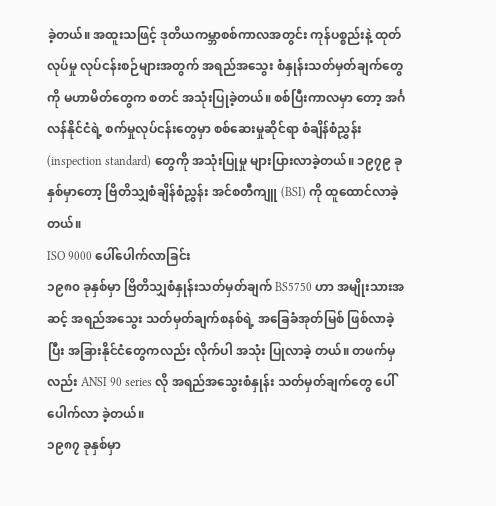ခဲ့တယ်။ အထူးသဖြင့် ဒုတိယကမ္ဘာစစ်ကာလအတွင်း ကုန်ပစ္စည်းနဲ့ ထုတ်လုပ်မှု လုပ်ငန်းစဉ်များအတွက် အရည်အသွေး စံနှုန်းသတ်မှတ်ချက်တွေကို မဟာမိတ်တွေက စတင် အသုံးပြုခဲ့တယ်။ စစ်ပြီးကာလမှာ တော့ အင်္ဂလန်နိုင်ငံရဲ့ စက်မှုလုပ်ငန်းတွေမှာ စစ်ဆေးမှုဆိုင်ရာ စံချိန်စံညွှန်း (inspection standard) တွေကို အသုံးပြုမှု များပြားလာခဲ့တယ်။ ၁၉၇၉ ခုနှစ်မှာတော့ ဗြိတိသျှစံချိန်စံညွှန်း အင်စတီကျူ (BSI) ကို ထူထောင်လာခဲ့တယ်။
ISO 9000 ပေါ်ပေါက်လာခြင်း
၁၉၈၀ ခုနှစ်မှာ ဗြိတိသျှစံနှုန်းသတ်မှတ်ချက် BS5750 ဟာ အမျိုးသားအဆင့် အရည်အသွေး သတ်မှတ်ချက်စနစ်ရဲ့ အခြေခံအုတ်မြစ် ဖြစ်လာခဲ့ပြီး အခြားနိုင်ငံတွေကလည်း လိုက်ပါ အသုံး ပြုလာခဲ့ တယ်။ တဖက်မှလည်း ANSI 90 series လို အရည်အသွေးစံနှုန်း သတ်မှတ်ချက်တွေ ပေါ် ပေါက်လာ ခဲ့တယ်။
၁၉၈၇ ခုနှစ်မှာ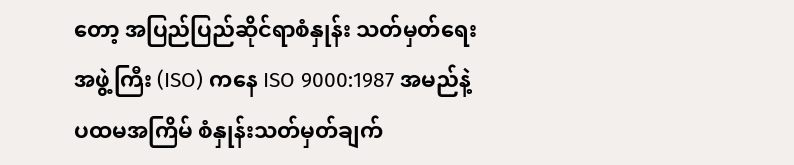တော့ အပြည်ပြည်ဆိုင်ရာစံနှုန်း သတ်မှတ်ရေးအဖွဲ့ကြီး (ISO) ကနေ ISO 9000:1987 အမည်နဲ့ ပထမအကြိမ် စံနှုန်းသတ်မှတ်ချက်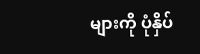များကို ပုံနှိပ်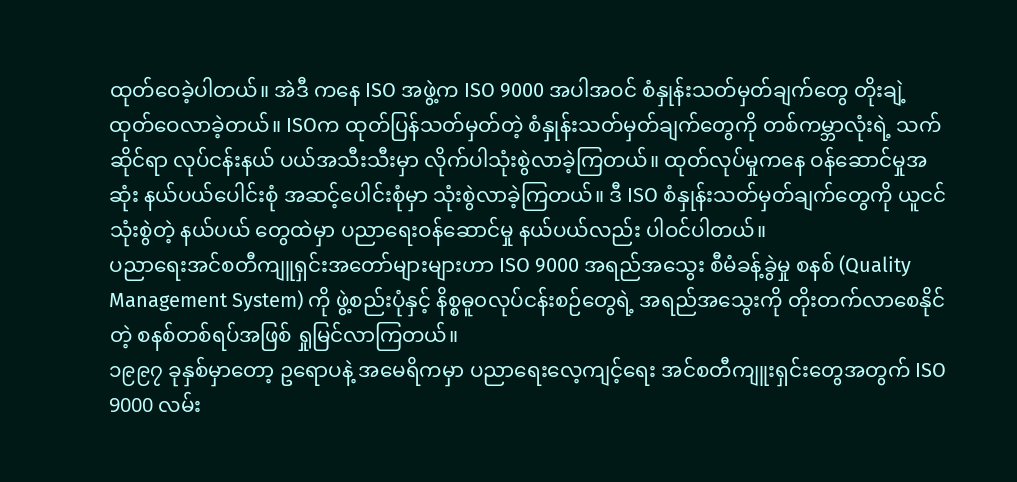ထုတ်ဝေခဲ့ပါတယ်။ အဲဒီ ကနေ ISO အဖွဲ့က ISO 9000 အပါအဝင် စံနှုန်းသတ်မှတ်ချက်တွေ တိုးချဲ့ထုတ်ဝေလာခဲ့တယ်။ ISOက ထုတ်ပြန်သတ်မှတ်တဲ့ စံနှုန်းသတ်မှတ်ချက်တွေကို တစ်ကမ္ဘာလုံးရဲ့ သက်ဆိုင်ရာ လုပ်ငန်းနယ် ပယ်အသီးသီးမှာ လိုက်ပါသုံးစွဲလာခဲ့ကြတယ်။ ထုတ်လုပ်မှုကနေ ဝန်ဆောင်မှုအဆုံး နယ်ပယ်ပေါင်းစုံ အဆင့်ပေါင်းစုံမှာ သုံးစွဲလာခဲ့ကြတယ်။ ဒီ ISO စံနှုန်းသတ်မှတ်ချက်တွေကို ယူငင်သုံးစွဲတဲ့ နယ်ပယ် တွေထဲမှာ ပညာရေးဝန်ဆောင်မှု နယ်ပယ်လည်း ပါဝင်ပါတယ်။
ပညာရေးအင်စတီကျူရှင်းအတော်များများဟာ ISO 9000 အရည်အသွေး စီမံခန့်ခွဲမှု စနစ် (Quality Management System) ကို ဖွဲ့စည်းပုံနှင့် နိစ္စဓူ၀လုပ်ငန်းစဉ်တွေရဲ့ အရည်အသွေးကို တိုးတက်လာစေနိုင်တဲ့ စနစ်တစ်ရပ်အဖြစ် ရှုမြင်လာကြတယ်။
၁၉၉၇ ခုနှစ်မှာတော့ ဥရောပနဲ့ အမေရိကမှာ ပညာရေးလေ့ကျင့်ရေး အင်စတီကျူးရှင်းတွေအတွက် ISO 9000 လမ်း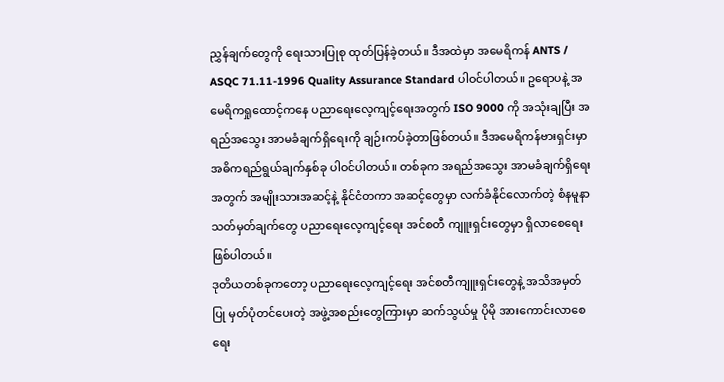ညွှန်ချက်တွေကို ရေးသားပြုစု ထုတ်ပြန်ခဲ့တယ်။ ဒီအထဲမှာ အမေရိကန် ANTS / ASQC 71.11-1996 Quality Assurance Standard ပါဝင်ပါတယ်။ ဥရောပနဲ့ အမေရိကရှုထောင့်ကနေ ပညာရေးလေ့ကျင့်ရေးအတွက် ISO 9000 ကို အသုံးချပြီး အရည်အသွေး အာမခံချက်ရှိရေးကို ချဉ်းကပ်ခဲ့တာဖြစ်တယ်။ ဒီအမေရိကန်ဗားရှင်းမှာ အဓိကရည်ရွယ်ချက်နှစ်ခု ပါဝင်ပါတယ်။ တစ်ခုက အရည်အသွေး အာမခံချက်ရှိရေးအတွက် အမျိုးသားအဆင့်နဲ့ နိုင်ငံတကာ အဆင့်တွေမှာ လက်ခံနိုင်လောက်တဲ့ စံနမူနာ သတ်မှတ်ချက်တွေ ပညာရေးလေ့ကျင့်ရေး အင်စတီ ကျူးရှင်းတွေမှာ ရှိလာစေရေးဖြစ်ပါတယ်။
ဒုတိယတစ်ခုကတော့ ပညာရေးလေ့ကျင့်ရေး အင်စတီကျူးရှင်းတွေနဲ့ အသိအမှတ်ပြု မှတ်ပုံတင်ပေးတဲ့ အဖွဲ့အစည်းတွေကြားမှာ ဆက်သွယ်မှု ပိုမို အားကောင်းလာစေရေး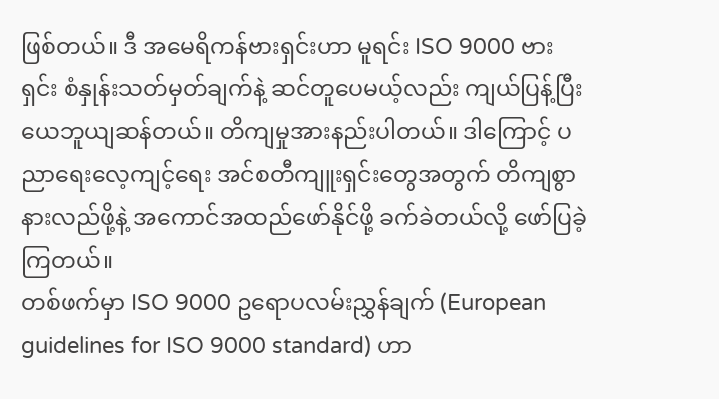ဖြစ်တယ်။ ဒီ အမေရိကန်ဗားရှင်းဟာ မူရင်း ISO 9000 ဗားရှင်း စံနှုန်းသတ်မှတ်ချက်နဲ့ ဆင်တူပေမယ့်လည်း ကျယ်ပြန့်ပြီး ယေဘူယျဆန်တယ်။ တိကျမှုအားနည်းပါတယ်။ ဒါကြောင့် ပညာရေးလေ့ကျင့်ရေး အင်စတီကျူးရှင်းတွေအတွက် တိကျစွာ နားလည်ဖို့နဲ့ အကောင်အထည်ဖော်နိုင်ဖို့ ခက်ခဲတယ်လို့ ဖော်ပြခဲ့ကြတယ်။
တစ်ဖက်မှာ ISO 9000 ဥရောပလမ်းညွှန်ချက် (European guidelines for ISO 9000 standard) ဟာ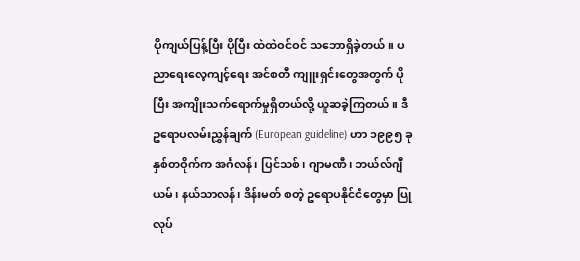ပိုကျယ်ပြန့်ပြီး ပိုပြီး ထဲထဲဝင်ဝင် သဘောရှိခဲ့တယ်။ ပညာရေးလေ့ကျင့်ရေး အင်စတီ ကျူးရှင်းတွေအတွက် ပိုပြီး အကျိုးသက်ရောက်မှုရှိတယ်လို့ ယူဆခဲ့ကြတယ်။ ဒီဥရောပလမ်းညွှန်ချက် (European guideline) ဟာ ၁၉၉၅ ခုနှစ်တဝိုက်က အင်္ဂလန်၊ ပြင်သစ်၊ ဂျာမဏီ၊ ဘယ်လ်ဂျီယမ်၊ နယ်သာလန်၊ ဒိန်းမတ် စတဲ့ ဥရောပနိုင်ငံတွေမှာ ပြုလုပ်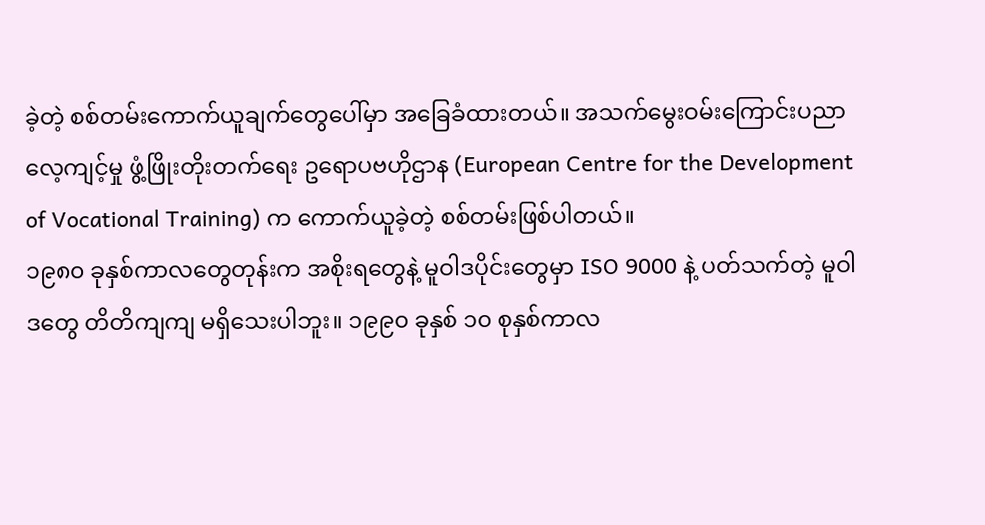ခဲ့တဲ့ စစ်တမ်းကောက်ယူချက်တွေပေါ်မှာ အခြေခံထားတယ်။ အသက်မွေးဝမ်းကြောင်းပညာ လေ့ကျင့်မှု ဖွံ့ဖြိုးတိုးတက်ရေး ဥရောပဗဟိုဌာန (European Centre for the Development of Vocational Training) က ကောက်ယူခဲ့တဲ့ စစ်တမ်းဖြစ်ပါတယ်။
၁၉၈၀ ခုနှစ်ကာလတွေတုန်းက အစိုးရတွေနဲ့ မူဝါဒပိုင်းတွေမှာ ISO 9000 နဲ့ ပတ်သက်တဲ့ မူဝါဒတွေ တိတိကျကျ မရှိသေးပါဘူး။ ၁၉၉၀ ခုနှစ် ၁၀ စုနှစ်ကာလ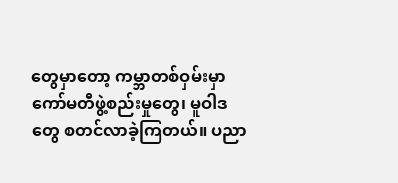တွေမှာတော့ ကမ္ဘာတစ်ဝှမ်းမှာ ကော်မတီဖွဲ့စည်းမှုတွေ၊ မူဝါဒတွေ စတင်လာခဲ့ကြတယ်။ ပညာ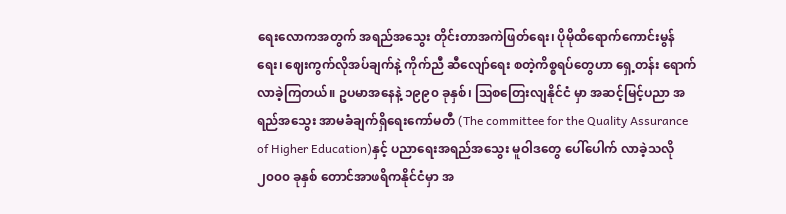ရေးလောကအတွက် အရည်အသွေး တိုင်းတာအကဲဖြတ်ရေး၊ ပိုမိုထိရောက်ကောင်းမွန်ရေး၊ ဈေးကွက်လိုအပ်ချက်နဲ့ ကိုက်ညီ ဆီလျော်ရေး စတဲ့ကိစ္စရပ်တွေဟာ ရှေ့တန်း ရောက်လာခဲ့ကြတယ်။ ဥပမာအနေနဲ့ ၁၉၉၀ ခုနှစ်၊ ဩစတြေးလျနိုင်ငံ မှာ အဆင့်မြင့်ပညာ အရည်အသွေး အာမခံချက်ရှိရေးကော်မတီ (The committee for the Quality Assurance of Higher Education)နှင့် ပညာရေးအရည်အသွေး မူဝါဒတွေ ပေါ်ပေါက် လာခဲ့သလို ၂၀၀၀ ခုနှစ် တောင်အာဖရိကနိုင်ငံမှာ အ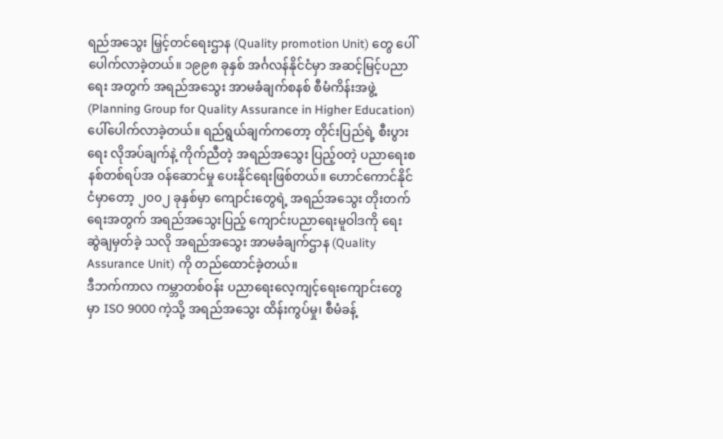ရည်အသွေး မြှင့်တင်ရေးဌာန (Quality promotion Unit) တွေ ပေါ်ပေါက်လာခဲ့တယ်။ ၁၉၉၈ ခုနှစ် အင်္ဂလန်နိုင်ငံမှာ အဆင့်မြင့်ပညာရေး အတွက် အရည်အသွေး အာမခံချက်စနစ် စီမံကိန်းအဖွဲ့ (Planning Group for Quality Assurance in Higher Education) ပေါ်ပေါက်လာခဲ့တယ်။ ရည်ရွယ်ချက်ကတော့ တိုင်းပြည်ရဲ့ စီးပွားရေး လိုအပ်ချက်နဲ့ ကိုက်ညီတဲ့ အရည်အသွေး ပြည့်၀တဲ့ ပညာရေးစနစ်တစ်ရပ်အ ဝန်ဆောင်မှု ပေးနိုင်ရေးဖြစ်တယ်။ ဟောင်ကောင်နိုင်ငံမှာတော့ ၂၀၀၂ ခုနှစ်မှာ ကျောင်းတွေရဲ့ အရည်အသွေး တိုးတက်ရေးအတွက် အရည်အသွေးပြည့် ကျောင်းပညာရေးမူဝါဒကို ရေးဆွဲချမှတ်ခဲ့ သလို အရည်အသွေး အာမခံချက်ဌာန (Quality Assurance Unit) ကို တည်ထောင်ခဲ့တယ်။
ဒီဘက်ကာလ ကမ္ဘာတစ်ဝန်း ပညာရေးလေ့ကျင့်ရေးကျောင်းတွေမှာ ISO 9000 ကဲ့သို့ အရည်အသွေး ထိန်းကွပ်မှု၊ စီမံခန့်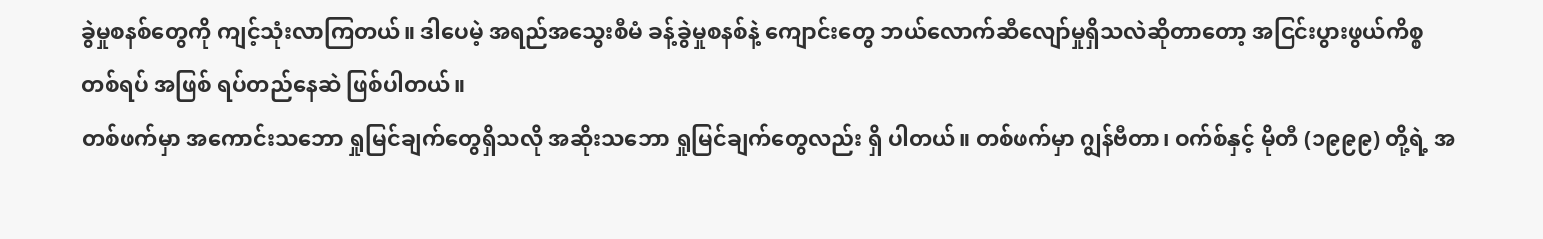ခွဲမှုစနစ်တွေကို ကျင့်သုံးလာကြတယ်။ ဒါပေမဲ့ အရည်အသွေးစီမံ ခန့်ခွဲမှုစနစ်နဲ့ ကျောင်းတွေ ဘယ်လောက်ဆီလျော်မှုရှိသလဲဆိုတာတော့ အငြင်းပွားဖွယ်ကိစ္စတစ်ရပ် အဖြစ် ရပ်တည်နေဆဲ ဖြစ်ပါတယ်။
တစ်ဖက်မှာ အကောင်းသဘော ရှုမြင်ချက်တွေရှိသလို အဆိုးသဘော ရှုမြင်ချက်တွေလည်း ရှိ ပါတယ်။ တစ်ဖက်မှာ ဂျွန်ဗီတာ၊ ဝက်စ်နှင့် မိုတီ (၁၉၉၉) တို့ရဲ့ အ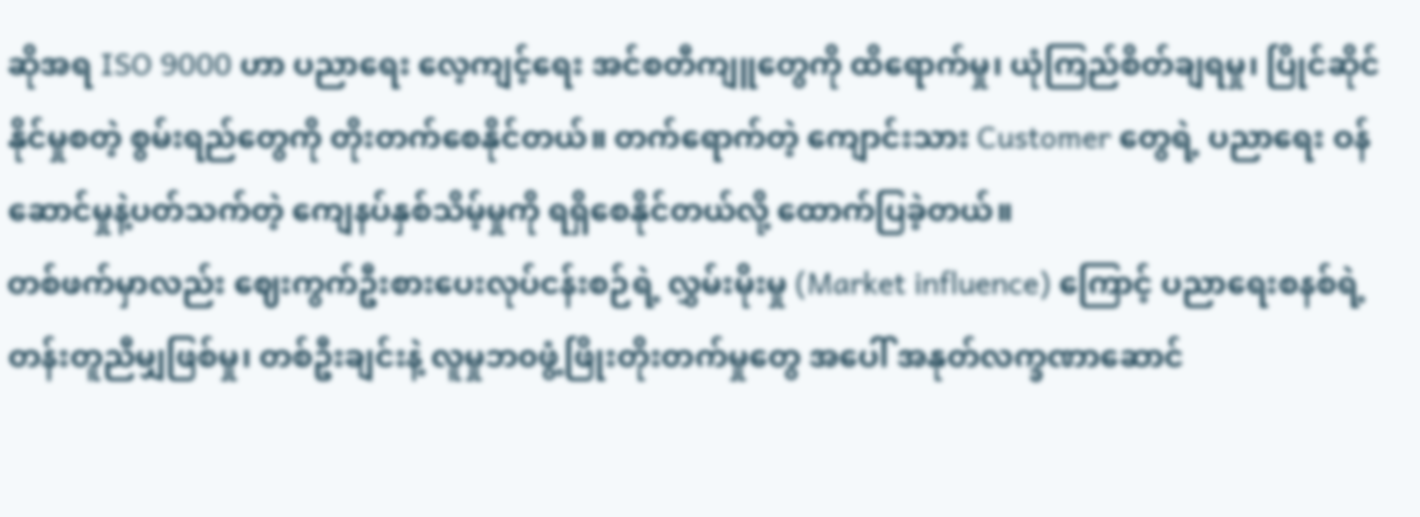ဆိုအရ ISO 9000 ဟာ ပညာရေး လေ့ကျင့်ရေး အင်စတီကျူတွေကို ထိရောက်မှု၊ ယုံကြည်စိတ်ချရမှု၊ ပြိုင်ဆိုင်နိုင်မှုစတဲ့ စွမ်းရည်တွေကို တိုးတက်စေနိုင်တယ်။ တက်ရောက်တဲ့ ကျောင်းသား Customer တွေရဲ့ ပညာရေး ဝန်ဆောင်မှုနဲ့ပတ်သက်တဲ့ ကျေနပ်နှစ်သိမ့်မှုကို ရရှိစေနိုင်တယ်လို့ ထောက်ပြခဲ့တယ်။
တစ်ဖက်မှာလည်း ဈေးကွက်ဦးစားပေးလုပ်ငန်းစဉ်ရဲ့ လွှမ်းမိုးမှု (Market influence) ကြောင့် ပညာရေးစနစ်ရဲ့ တန်းတူညီမျှဖြစ်မှု၊ တစ်ဦးချင်းနဲ့ လူမှုဘ၀ဖွံ့ဖြိုးတိုးတက်မှုတွေ အပေါ် အနုတ်လက္ခဏာဆောင်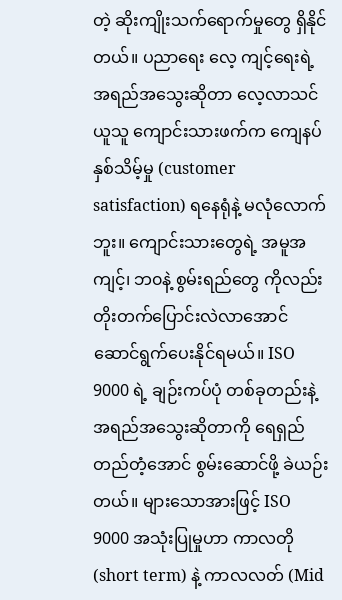တဲ့ ဆိုးကျိုးသက်ရောက်မှုတွေ ရှိနိုင်တယ်။ ပညာရေး လေ့ ကျင့်ရေးရဲ့ အရည်အသွေးဆိုတာ လေ့လာသင်ယူသူ ကျောင်းသားဖက်က ကျေနပ်နှစ်သိမ့်မှု (customer satisfaction) ရနေရုံနဲ့ မလုံလောက်ဘူး။ ကျောင်းသားတွေရဲ့ အမူအကျင့်၊ ဘ၀နဲ့ စွမ်းရည်တွေ ကိုလည်း တိုးတက်ပြောင်းလဲလာအောင် ဆောင်ရွက်ပေးနိုင်ရမယ်။ ISO 9000 ရဲ့ ချဉ်းကပ်ပုံ တစ်ခုတည်းနဲ့ အရည်အသွေးဆိုတာကို ရေရှည်တည်တံ့အောင် စွမ်းဆောင်ဖို့ ခဲယဉ်းတယ်။ များသောအားဖြင့် ISO 9000 အသုံးပြုမှုဟာ ကာလတို (short term) နဲ့ ကာလလတ် (Mid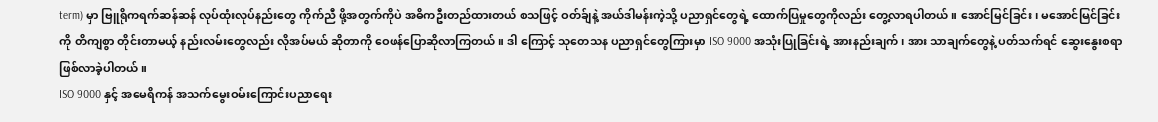term) မှာ ဗြူရိုကရက်ဆန်ဆန် လုပ်ထုံးလုပ်နည်းတွေ ကိုက်ညီ ဖို့အတွက်ကိုပဲ အဓိကဦးတည်ထားတယ် စသဖြင့် ဝတ်ခ်ျနဲ့ အယ်ဒါမန်းကဲ့သို့ ပညာရှင်တွေရဲ့ ထောက်ပြမှုတွေကိုလည်း တွေ့လာရပါတယ်။ အောင်မြင်ခြင်း၊ မအောင်မြင်ခြင်းကို တိကျစွာ တိုင်းတာမယ့် နည်းလမ်းတွေလည်း လိုအပ်မယ် ဆိုတာကို ဝေဖန်ပြောဆိုလာကြတယ်။ ဒါ ကြောင့် သုတေသန ပညာရှင်တွေကြားမှာ ISO 9000 အသုံးပြုခြင်းရဲ့ အားနည်းချက်၊ အား သာချက်တွေနဲ့ ပတ်သက်ရင် ဆွေးနွေးစရာ ဖြစ်လာခဲ့ပါတယ်။
ISO 9000 နှင့် အမေရိကန် အသက်မွေးဝမ်းကြောင်းပညာရေး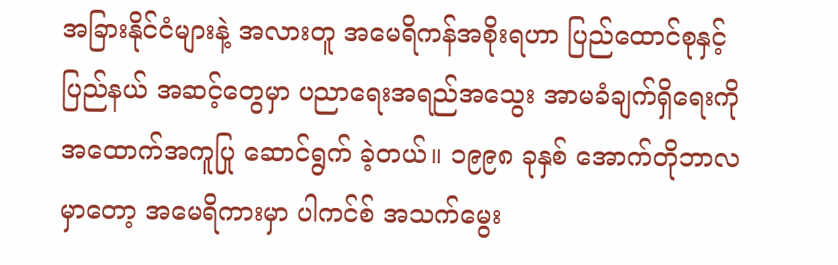အခြားနိုင်ငံများနဲ့ အလားတူ အမေရိကန်အစိုးရဟာ ပြည်ထောင်စုနှင့် ပြည်နယ် အဆင့်တွေမှာ ပညာရေးအရည်အသွေး အာမခံချက်ရှိရေးကို အထောက်အကူပြု ဆောင်ရွက် ခဲ့တယ်။ ၁၉၉၈ ခုနှစ် အောက်တိုဘာလမှာတော့ အမေရိကားမှာ ပါကင်စ် အသက်မွေး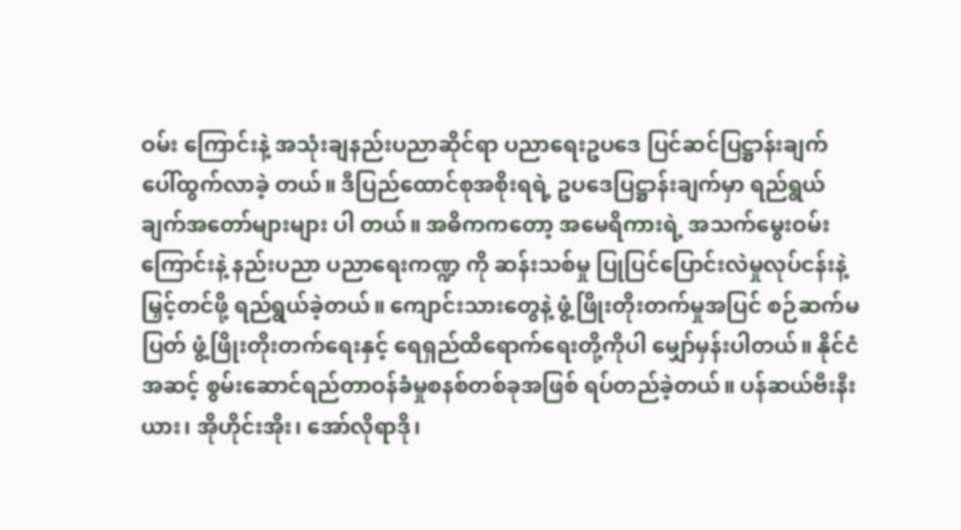ဝမ်း ကြောင်းနဲ့ အသုံးချနည်းပညာဆိုင်ရာ ပညာရေးဥပဒေ ပြင်ဆင်ပြဋ္ဌာန်းချက် ပေါ်ထွက်လာခဲ့ တယ်။ ဒီပြည်ထောင်စုအစိုးရရဲ့ ဥပဒေပြဋ္ဌာန်းချက်မှာ ရည်ရွယ်ချက်အတော်များများ ပါ တယ်။ အဓိကကတော့ အမေရိကားရဲ့ အသက်မွေးဝမ်းကြောင်းနဲ့ နည်းပညာ ပညာရေးကဏ္ဍ ကို ဆန်းသစ်မှု ပြုပြင်ပြောင်းလဲမှုလုပ်ငန်းနဲ့ မြှင့်တင်ဖို့ ရည်ရွယ်ခဲ့တယ်။ ကျောင်းသားတွေနဲ့ ဖွံ့ဖြိုးတိုးတက်မှုအပြင် စဉ်ဆက်မပြတ် ဖွံ့ဖြိုးတိုးတက်ရေးနှင့် ရေရှည်ထိရောက်ရေးတို့ကိုပါ မျှော်မှန်းပါတယ်။ နိုင်ငံအဆင့် စွမ်းဆောင်ရည်တာဝန်ခံမှုစနစ်တစ်ခုအဖြစ် ရပ်တည်ခဲ့တယ်။ ပန်ဆယ်ဗီးနီးယား၊ အိုဟိုင်းအိုး၊ အော်လိုရာဒို၊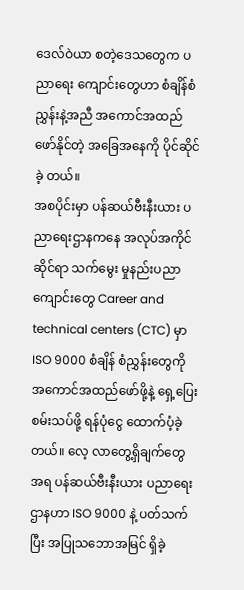ဒေလ်ဝဲယာ စတဲ့ဒေသတွေက ပညာရေး ကျောင်းတွေဟာ စံချိန်စံညွှန်းနဲ့အညီ အကောင်အထည်ဖော်နိုင်တဲ့ အခြေအနေကို ပိုင်ဆိုင်ခဲ့ တယ်။
အစပိုင်းမှာ ပန်ဆယ်ဗီးနီးယား ပညာရေးဌာနကနေ အလုပ်အကိုင်ဆိုင်ရာ သက်မွေး မှုနည်းပညာကျောင်းတွေ Career and technical centers (CTC) မှာ ISO 9000 စံချိန် စံညွှန်းတွေကို အကောင်အထည်ဖော်ဖို့နဲ့ ရှေ့ပြေးစမ်းသပ်ဖို့ ရန်ပုံငွေ ထောက်ပံ့ခဲ့တယ်။ လေ့ လာတွေ့ရှိချက်တွေအရ ပန်ဆယ်ဗီးနီးယား ပညာရေးဌာနဟာ ISO 9000 နဲ့ ပတ်သက်ပြီး အပြုသဘောအမြင် ရှိခဲ့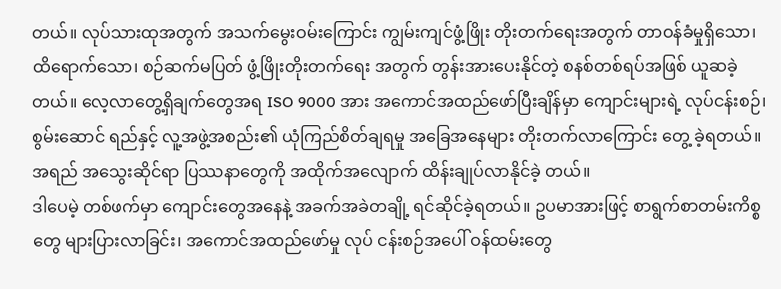တယ်။ လုပ်သားထုအတွက် အသက်မွေးဝမ်းကြောင်း ကျွမ်းကျင်ဖွံ့ဖြိုး တိုးတက်ရေးအတွက် တာဝန်ခံမှုရှိသော၊ ထိရောက်သော၊ စဉ်ဆက်မပြတ် ဖွံ့ဖြိုးတိုးတက်ရေး အတွက် တွန်းအားပေးနိုင်တဲ့ စနစ်တစ်ရပ်အဖြစ် ယူဆခဲ့တယ်။ လေ့လာတွေ့ရှိချက်တွေအရ ISO 9000 အား အကောင်အထည်ဖော်ပြီးချိန်မှာ ကျောင်းများရဲ့ လုပ်ငန်းစဉ်၊ စွမ်းဆောင် ရည်နှင့် လူ့အဖွဲ့အစည်း၏ ယုံကြည်စိတ်ချရမှု အခြေအနေများ တိုးတက်လာကြောင်း တွေ့ ခဲ့ရတယ်။ အရည် အသွေးဆိုင်ရာ ပြဿနာတွေကို အထိုက်အလျောက် ထိန်းချုပ်လာနိုင်ခဲ့ တယ်။
ဒါပေမဲ့ တစ်ဖက်မှာ ကျောင်းတွေအနေနဲ့ အခက်အခဲတချို့ ရင်ဆိုင်ခဲ့ရတယ်။ ဥပမာအားဖြင့် စာရွက်စာတမ်းကိစ္စတွေ များပြားလာခြင်း၊ အကောင်အထည်ဖော်မှု လုပ် ငန်းစဉ်အပေါ် ဝန်ထမ်းတွေ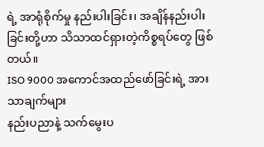ရဲ့ အာရုံစိုက်မှု နည်းပါးခြင်း၊ အချိန်နည်းပါးခြင်းတို့ဟာ သိသာထင်ရှားတဲ့ကိစ္စရပ်တွေ ဖြစ်တယ်။
ISO 9000 အကောင်အထည်ဖော်ခြင်းရဲ့ အားသာချက်များ
နည်းပညာနဲ့ သက်မွေးပ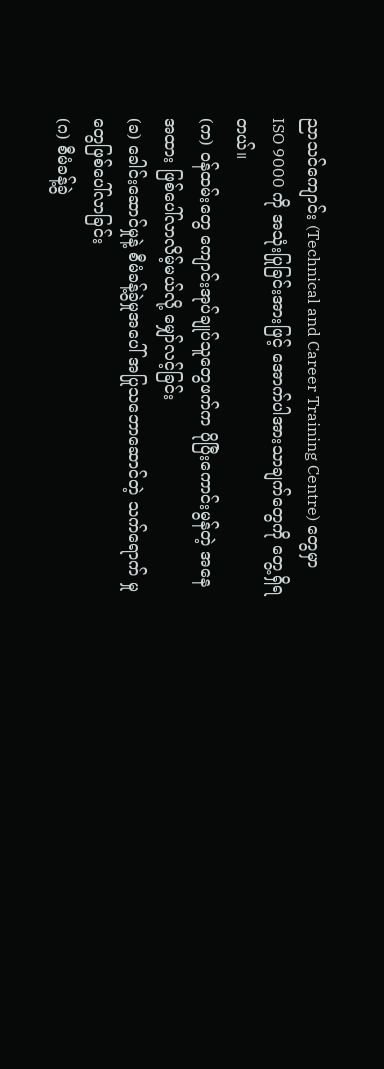ညာသင်ကျောင်း (Technical and Career Training Centre) တွေမှာ ISO 9000 ကို အသုံးပြုခြင်းအားဖြင့် အောက်ပါအားသာချက်တွေကို တွေ့ရှိရတယ်။
(က) ဝန်ထမ်းတွေ ကျောင်းအုပ်ချုပ်သူတွေဖက်က ပိုပြီးကောင်းမွန်တဲ့ အနေ အထား ဖြစ်ပေါ်လာလိမ့်မယ်လို့ မျှော်လင့်ခြင်း
(ခ) ခေါင်းဆောင်မှုနဲ့ စီမံခန့်ခွဲမှုအပေါ် အပြုသဘောဆောင်တဲ့ သက်ရောက် မှုတွေဖြစ်ပေါ်လာခြင်း
(ဂ) စီမံခန့်ခွဲ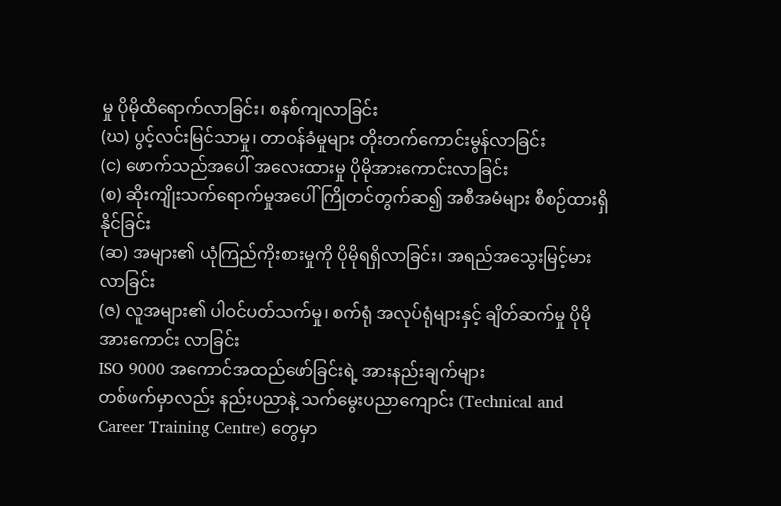မှု ပိုမိုထိရောက်လာခြင်း၊ စနစ်ကျလာခြင်း
(ဃ) ပွင့်လင်းမြင်သာမှု၊ တာဝန်ခံမှုများ တိုးတက်ကောင်းမွန်လာခြင်း
(င) ဖောက်သည်အပေါ် အလေးထားမှု ပိုမိုအားကောင်းလာခြင်း
(စ) ဆိုးကျိုးသက်ရောက်မှုအပေါ် ကြိုတင်တွက်ဆ၍ အစီအမံများ စီစဉ်ထားရှိ နိုင်ခြင်း
(ဆ) အများ၏ ယုံကြည်ကိုးစားမှုကို ပိုမိုရရှိလာခြင်း၊ အရည်အသွေးမြင့်မား လာခြင်း
(ဇ) လူအများ၏ ပါဝင်ပတ်သက်မှု၊ စက်ရုံ အလုပ်ရုံများနှင့် ချိတ်ဆက်မှု ပိုမို အားကောင်း လာခြင်း
ISO 9000 အကောင်အထည်ဖော်ခြင်းရဲ့ အားနည်းချက်များ
တစ်ဖက်မှာလည်း နည်းပညာနဲ့ သက်မွေးပညာကျောင်း (Technical and Career Training Centre) တွေမှာ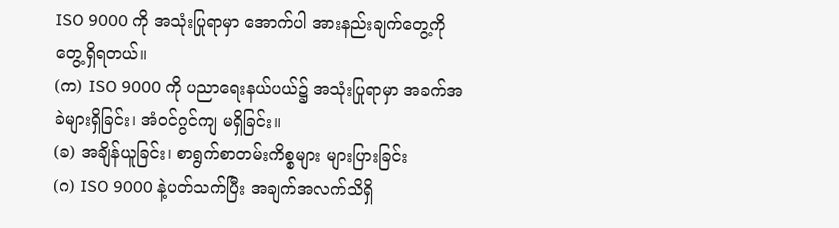ISO 9000 ကို အသုံးပြုရာမှာ အောက်ပါ အားနည်းချက်တွေ့ကို တွေ့ရှိရတယ်။
(က) ISO 9000 ကို ပညာရေးနယ်ပယ်၌ အသုံးပြုရာမှာ အခက်အခဲများရှိခြင်း၊ အံဝင်ဂွင်ကျ မရှိခြင်း။
(ခ) အချိန်ယူခြင်း၊ စာရွက်စာတမ်းကိစ္စများ များပြားခြင်း
(ဂ) ISO 9000 နဲ့ပတ်သက်ပြီး အချက်အလက်သိရှိ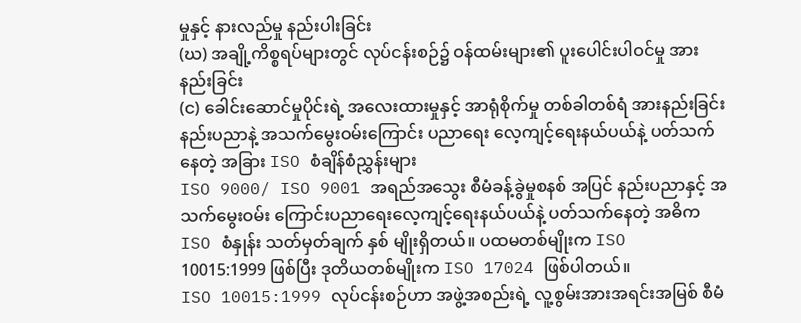မှုနှင့် နားလည်မှု နည်းပါးခြင်း
(ဃ) အချို့ကိစ္စရပ်များတွင် လုပ်ငန်းစဉ်၌ ဝန်ထမ်းများ၏ ပူးပေါင်းပါဝင်မှု အားနည်းခြင်း
(င) ခေါင်းဆောင်မှုပိုင်းရဲ့ အလေးထားမှုနှင့် အာရုံစိုက်မှု တစ်ခါတစ်ရံ အားနည်းခြင်း
နည်းပညာနဲ့ အသက်မွေးဝမ်းကြောင်း ပညာရေး လေ့ကျင့်ရေးနယ်ပယ်နဲ့ ပတ်သက်နေတဲ့ အခြား ISO စံချိန်စံညွှန်းများ
ISO 9000/ ISO 9001 အရည်အသွေး စီမံခန့်ခွဲမှုစနစ် အပြင် နည်းပညာနှင့် အသက်မွေးဝမ်း ကြောင်းပညာရေးလေ့ကျင့်ရေးနယ်ပယ်နဲ့ ပတ်သက်နေတဲ့ အဓိက ISO စံနှုန်း သတ်မှတ်ချက် နှစ် မျိုးရှိတယ်။ ပထမတစ်မျိုးက ISO 10015:1999 ဖြစ်ပြီး ဒုတိယတစ်မျိုးက ISO 17024 ဖြစ်ပါတယ်။
ISO 10015:1999 လုပ်ငန်းစဉ်ဟာ အဖွဲ့အစည်းရဲ့ လူ့စွမ်းအားအရင်းအမြစ် စီမံ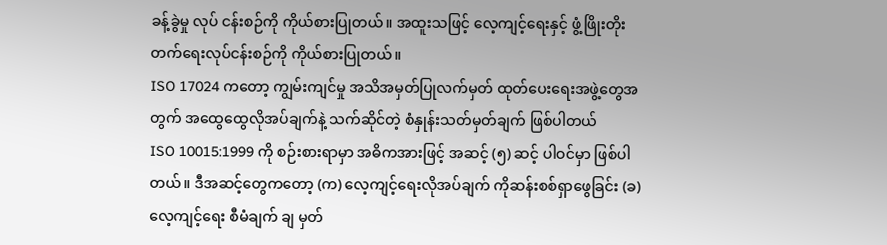ခန့်ခွဲမှု လုပ် ငန်းစဉ်ကို ကိုယ်စားပြုတယ်။ အထူးသဖြင့် လေ့ကျင့်ရေးနှင့် ဖွံ့ဖြိုးတိုးတက်ရေးလုပ်ငန်းစဉ်ကို ကိုယ်စားပြုတယ်။
ISO 17024 ကတော့ ကျွမ်းကျင်မှု အသိအမှတ်ပြုလက်မှတ် ထုတ်ပေးရေးအဖွဲ့တွေအတွက် အထွေထွေလိုအပ်ချက်နဲ့ သက်ဆိုင်တဲ့ စံနှုန်းသတ်မှတ်ချက် ဖြစ်ပါတယ်
ISO 10015:1999 ကို စဉ်းစားရာမှာ အဓိကအားဖြင့် အဆင့် (၅) ဆင့် ပါဝင်မှာ ဖြစ်ပါ တယ်။ ဒီအဆင့်တွေကတော့ (က) လေ့ကျင့်ရေးလိုအပ်ချက် ကိုဆန်းစစ်ရှာဖွေခြင်း (ခ) လေ့ကျင့်ရေး စီမံချက် ချ မှတ်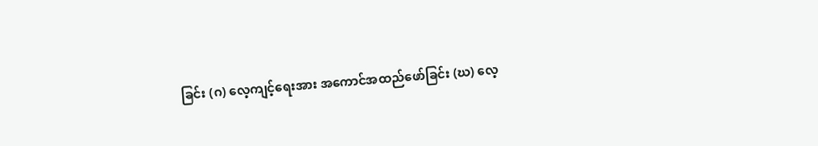ခြင်း (ဂ) လေ့ကျင့်ရေးအား အကောင်အထည်ဖော်ခြင်း (ဃ) လေ့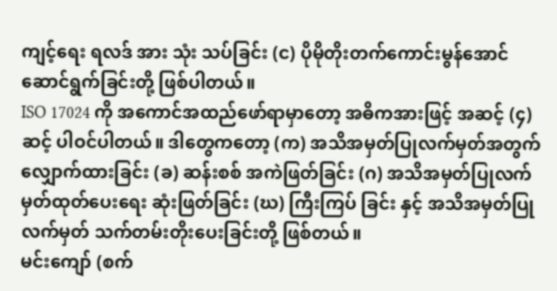ကျင့်ရေး ရလဒ် အား သုံး သပ်ခြင်း (င) ပိုမိုတိုးတက်ကောင်းမွန်အောင် ဆောင်ရွက်ခြင်းတို့ ဖြစ်ပါတယ်။
ISO 17024 ကို အကောင်အထည်ဖော်ရာမှာတော့ အဓိကအားဖြင့် အဆင့် (၄)ဆင့် ပါဝင်ပါတယ်။ ဒါတွေကတော့ (က) အသိအမှတ်ပြုလက်မှတ်အတွက် လျှောက်ထားခြင်း (ခ) ဆန်းစစ် အကဲဖြတ်ခြင်း (ဂ) အသိအမှတ်ပြုလက်မှတ်ထုတ်ပေးရေး ဆုံးဖြတ်ခြင်း (ဃ) ကြီးကြပ် ခြင်း နှင့် အသိအမှတ်ပြုလက်မှတ် သက်တမ်းတိုးပေးခြင်းတို့ ဖြစ်တယ်။
မင်းကျော် (စက်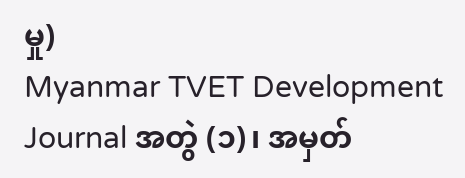မှု)
Myanmar TVET Development Journal အတွဲ (၁)၊ အမှတ်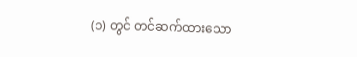(၁) တွင် တင်ဆက်ထားသော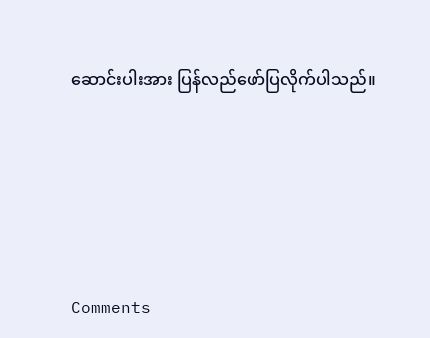ဆောင်းပါးအား ပြန်လည်ဖော်ပြလိုက်ပါသည်။







Comments